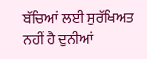ਬੱਚਿਆਂ ਲਈ ਸੁਰੱਖਿਅਤ ਨਹੀਂ ਹੈ ਦੁਨੀਆਂ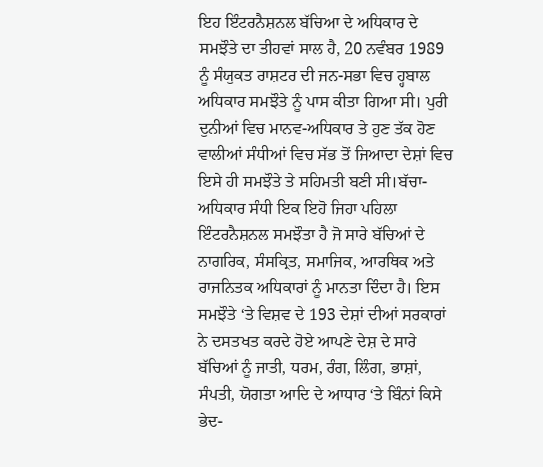ਇਹ ਇੰਟਰਨੈਸ਼ਨਲ ਬੱਚਿਆ ਦੇ ਅਧਿਕਾਰ ਦੇ ਸਮਝੌਤੇ ਦਾ ਤੀਹਵਾਂ ਸਾਲ ਹੈ, 20 ਨਵੰਬਰ 1989 ਨੂੰ ਸੰਯੁਕਤ ਰਾਸ਼ਟਰ ਦੀ ਜਨ-ਸਭਾ ਵਿਚ ਹ੍ਹਬਾਲ ਅਧਿਕਾਰ ਸਮਝੌਤੇ ਨੂੰ ਪਾਸ ਕੀਤਾ ਗਿਆ ਸੀ। ਪੁਰੀ ਦੁਨੀਆਂ ਵਿਚ ਮਾਨਵ-ਅਧਿਕਾਰ ਤੇ ਹੁਣ ਤੱਕ ਹੋਣ ਵਾਲੀਆਂ ਸੰਧੀਆਂ ਵਿਚ ਸੱਭ ਤੋਂ ਜਿਆਦਾ ਦੇਸ਼ਾਂ ਵਿਚ ਇਸੇ ਹੀ ਸਮਝੌਤੇ ਤੇ ਸਹਿਮਤੀ ਬਣੀ ਸੀ।ਬੱਚਾ-ਅਧਿਕਾਰ ਸੰਧੀ ਇਕ ਇਹੋ ਜਿਹਾ ਪਹਿਲਾ ਇੰਟਰਨੈਸ਼ਨਲ ਸਮਝੌਤਾ ਹੈ ਜੋ ਸਾਰੇ ਬੱਚਿਆਂ ਦੇ ਨਾਗਰਿਕ, ਸੰਸਕ੍ਰਿਤ, ਸਮਾਜਿਕ, ਆਰਥਿਕ ਅਤੇ ਰਾਜਨਿਤਕ ਅਧਿਕਾਰਾਂ ਨੂੰ ਮਾਨਤਾ ਦਿੰਦਾ ਹੈ। ਇਸ ਸਮਝੌਤੇ ‘ਤੇ ਵਿਸ਼ਵ ਦੇ 193 ਦੇਸ਼ਾਂ ਦੀਆਂ ਸਰਕਾਰਾਂ ਨੇ ਦਸਤਖਤ ਕਰਦੇ ਹੋਏ ਆਪਣੇ ਦੇਸ਼ ਦੇ ਸਾਰੇ ਬੱਚਿਆਂ ਨੂੰ ਜਾਤੀ, ਧਰਮ, ਰੰਗ, ਲਿੰਗ, ਭਾਸ਼ਾਂ, ਸੰਪਤੀ, ਯੋਗਤਾ ਆਦਿ ਦੇ ਆਧਾਰ ‘ਤੇ ਬਿੰਨਾਂ ਕਿਸੇ ਭੇਦ-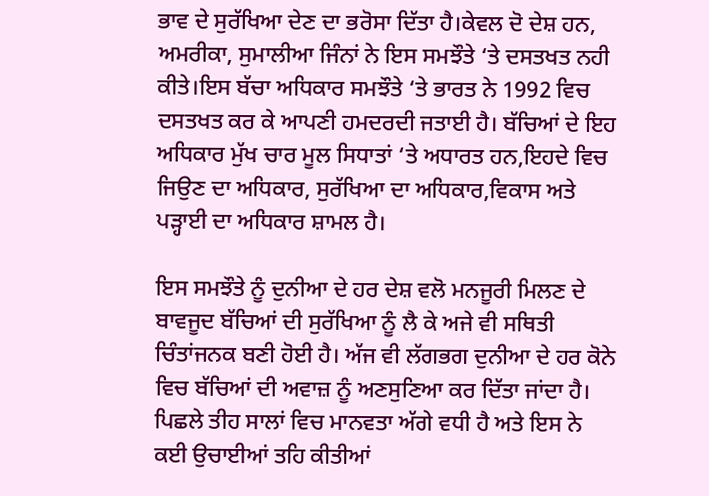ਭਾਵ ਦੇ ਸੁਰੱਖਿਆ ਦੇਣ ਦਾ ਭਰੋਸਾ ਦਿੱਤਾ ਹੈ।ਕੇਵਲ ਦੋ ਦੇਸ਼ ਹਨ, ਅਮਰੀਕਾ, ਸੁਮਾਲੀਆ ਜਿੰਨਾਂ ਨੇ ਇਸ ਸਮਝੌਤੇ ‘ਤੇ ਦਸਤਖਤ ਨਹੀ ਕੀਤੇ।ਇਸ ਬੱਚਾ ਅਧਿਕਾਰ ਸਮਝੌਤੇ ‘ਤੇ ਭਾਰਤ ਨੇ 1992 ਵਿਚ ਦਸਤਖਤ ਕਰ ਕੇ ਆਪਣੀ ਹਮਦਰਦੀ ਜਤਾਈ ਹੈ। ਬੱਚਿਆਂ ਦੇ ਇਹ ਅਧਿਕਾਰ ਮੁੱਖ ਚਾਰ ਮੂਲ ਸਿਧਾਤਾਂ ‘ਤੇ ਅਧਾਰਤ ਹਨ,ਇਹਦੇ ਵਿਚ ਜਿਉਣ ਦਾ ਅਧਿਕਾਰ, ਸੁਰੱਖਿਆ ਦਾ ਅਧਿਕਾਰ,ਵਿਕਾਸ ਅਤੇ ਪੜ੍ਹਾਈ ਦਾ ਅਧਿਕਾਰ ਸ਼ਾਮਲ ਹੈ।

ਇਸ ਸਮਝੌਤੇ ਨੂੰ ਦੁਨੀਆ ਦੇ ਹਰ ਦੇਸ਼ ਵਲੋ ਮਨਜੂਰੀ ਮਿਲਣ ਦੇ ਬਾਵਜੂਦ ਬੱਚਿਆਂ ਦੀ ਸੁਰੱਖਿਆ ਨੂੰ ਲੈ ਕੇ ਅਜੇ ਵੀ ਸਥਿਤੀ ਚਿੰਤਾਂਜਨਕ ਬਣੀ ਹੋਈ ਹੈ। ਅੱਜ ਵੀ ਲੱਗਭਗ ਦੁਨੀਆ ਦੇ ਹਰ ਕੋਨੇ ਵਿਚ ਬੱਚਿਆਂ ਦੀ ਅਵਾਜ਼ ਨੂੰ ਅਣਸੁਣਿਆ ਕਰ ਦਿੱਤਾ ਜਾਂਦਾ ਹੈ। ਪਿਛਲੇ ਤੀਹ ਸਾਲਾਂ ਵਿਚ ਮਾਨਵਤਾ ਅੱਗੇ ਵਧੀ ਹੈ ਅਤੇ ਇਸ ਨੇ ਕਈ ਉਚਾਈਆਂ ਤਹਿ ਕੀਤੀਆਂ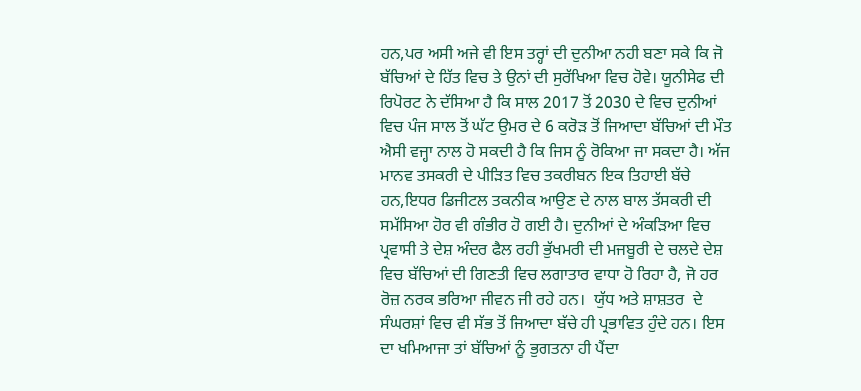ਹਨ,ਪਰ ਅਸੀ ਅਜੇ ਵੀ ਇਸ ਤਰ੍ਹਾਂ ਦੀ ਦੁਨੀਆ ਨਹੀ ਬਣਾ ਸਕੇ ਕਿ ਜੋ ਬੱਚਿਆਂ ਦੇ ਹਿੱਤ ਵਿਚ ਤੇ ਉਨਾਂ ਦੀ ਸੁਰੱਖਿਆ ਵਿਚ ਹੋਵੇ। ਯੂਨੀਸੇਫ ਦੀ ਰਿਪੋਰਟ ਨੇ ਦੱਸਿਆ ਹੈ ਕਿ ਸਾਲ 2017 ਤੋਂ 2030 ਦੇ ਵਿਚ ਦੁਨੀਆਂ ਵਿਚ ਪੰਜ ਸਾਲ ਤੋਂ ਘੱਟ ਉਮਰ ਦੇ 6 ਕਰੋੜ ਤੋਂ ਜਿਆਦਾ ਬੱਚਿਆਂ ਦੀ ਮੌਤ ਐਸੀ ਵਜ੍ਹਾ ਨਾਲ ਹੋ ਸਕਦੀ ਹੈ ਕਿ ਜਿਸ ਨੂੰ ਰੋਕਿਆ ਜਾ ਸਕਦਾ ਹੈ। ਅੱਜ ਮਾਨਵ ਤਸਕਰੀ ਦੇ ਪੀੜਿਤ ਵਿਚ ਤਕਰੀਬਨ ਇਕ ਤਿਹਾਈ ਬੱਚੇ ਹਨ,ਇਧਰ ਡਿਜੀਟਲ ਤਕਨੀਕ ਆਉਣ ਦੇ ਨਾਲ ਬਾਲ ਤੱਸਕਰੀ ਦੀ ਸਮੱਸਿਆ ਹੋਰ ਵੀ ਗੰਭੀਰ ਹੋ ਗਈ ਹੈ। ਦੁਨੀਆਂ ਦੇ ਅੰਕੜਿਆ ਵਿਚ ਪ੍ਰਵਾਸੀ ਤੇ ਦੇਸ਼ ਅੰਦਰ ਫੈਲ ਰਹੀ ਭੁੱਖਮਰੀ ਦੀ ਮਜਬੂਰੀ ਦੇ ਚਲਦੇ ਦੇਸ਼ ਵਿਚ ਬੱਚਿਆਂ ਦੀ ਗਿਣਤੀ ਵਿਚ ਲਗਾਤਾਰ ਵਾਧਾ ਹੋ ਰਿਹਾ ਹੈ, ਜੋ ਹਰ ਰੋਜ਼ ਨਰਕ ਭਰਿਆ ਜੀਵਨ ਜੀ ਰਹੇ ਹਨ।  ਯੁੱਧ ਅਤੇ ਸ਼ਾਸ਼ਤਰ  ਦੇ ਸੰਘਰਸ਼ਾਂ ਵਿਚ ਵੀ ਸੱਭ ਤੋਂ ਜਿਆਦਾ ਬੱਚੇ ਹੀ ਪ੍ਰਭਾਵਿਤ ਹੁੰਦੇ ਹਨ। ਇਸ ਦਾ ਖਮਿਆਜਾ ਤਾਂ ਬੱਚਿਆਂ ਨੂੰ ਭੁਗਤਨਾ ਹੀ ਪੈਂਦਾ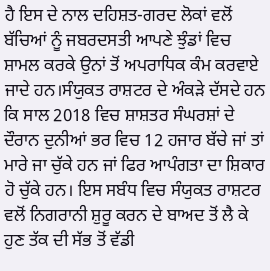ਹੈ ਇਸ ਦੇ ਨਾਲ ਦਹਿਸ਼ਤ-ਗਰਦ ਲੋਕਾਂ ਵਲੋਂ ਬੱਚਿਆਂ ਨੂੰ ਜਬਰਦਸਤੀ ਆਪਣੇ ਝੁੰਡਾਂ ਵਿਚ ਸ਼ਾਮਲ ਕਰਕੇ ਉਨਾਂ ਤੋਂ ਅਪਰਾਧਿਕ ਕੰਮ ਕਰਵਾਏ ਜਾਦੇ ਹਨ।ਸੰਯੁਕਤ ਰਾਸ਼ਟਰ ਦੇ ਅੰਕੜੇ ਦੱਸਦੇ ਹਨ ਕਿ ਸਾਲ 2018 ਵਿਚ ਸ਼ਾਸ਼ਤਰ ਸੰਘਰਸ਼ਾਂ ਦੇ ਦੌਰਾਨ ਦੁਨੀਆਂ ਭਰ ਵਿਚ 12 ਹਜਾਰ ਬੱਚੇ ਜਾਂ ਤਾਂ ਮਾਰੇ ਜਾ ਚੁੱਕੇ ਹਨ ਜਾਂ ਫਿਰ ਆਪੰਗਤਾ ਦਾ ਸ਼ਿਕਾਰ ਹੋ ਚੁੱਕੇ ਹਨ। ਇਸ ਸਬੰਧ ਵਿਚ ਸੰਯੁਕਤ ਰਾਸ਼ਟਰ ਵਲੋਂ ਨਿਗਰਾਨੀ ਸ਼ੁਰੂ ਕਰਨ ਦੇ ਬਾਅਦ ਤੋਂ ਲੈ ਕੇ ਹੁਣ ਤੱਕ ਦੀ ਸੱਭ ਤੋਂ ਵੱਡੀ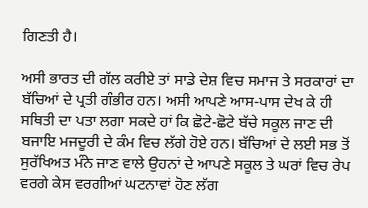ਗਿਣਤੀ ਹੈ।

ਅਸੀ ਭਾਰਤ ਦੀ ਗੱਲ ਕਰੀਏ ਤਾਂ ਸਾਡੇ ਦੇਸ਼ ਵਿਚ ਸਮਾਜ ਤੇ ਸਰਕਾਰਾਂ ਦਾ ਬੱਚਿਆਂ ਦੇ ਪ੍ਰਤੀ ਗੰਭੀਰ ਹਨ। ਅਸੀ ਆਪਣੇ ਆਸ-ਪਾਸ ਦੇਖ ਕੇ ਹੀ ਸਥਿਤੀ ਦਾ ਪਤਾ ਲਗਾ ਸਕਦੇ ਹਾਂ ਕਿ ਛੋਟੇ-ਛੋਟੇ ਬੱਚੇ ਸਕੂਲ ਜਾਣ ਦੀ ਬਜਾਇ ਮਜਦੂਰੀ ਦੇ ਕੰਮ ਵਿਚ ਲੱਗੇ ਹੋਏ ਹਨ। ਬੱਚਿਆਂ ਦੇ ਲਈ ਸਭ ਤੋਂ ਸੁਰੱਖਿਅਤ ਮੰਨੇ ਜਾਣ ਵਾਲੇ ਉਹਨਾਂ ਦੇ ਆਪਣੇ ਸਕੂਲ ਤੇ ਘਰਾਂ ਵਿਚ ਰੇਪ ਵਰਗੇ ਕੇਸ ਵਰਗੀਆਂ ਘਟਨਾਵਾਂ ਹੋਣ ਲੱਗ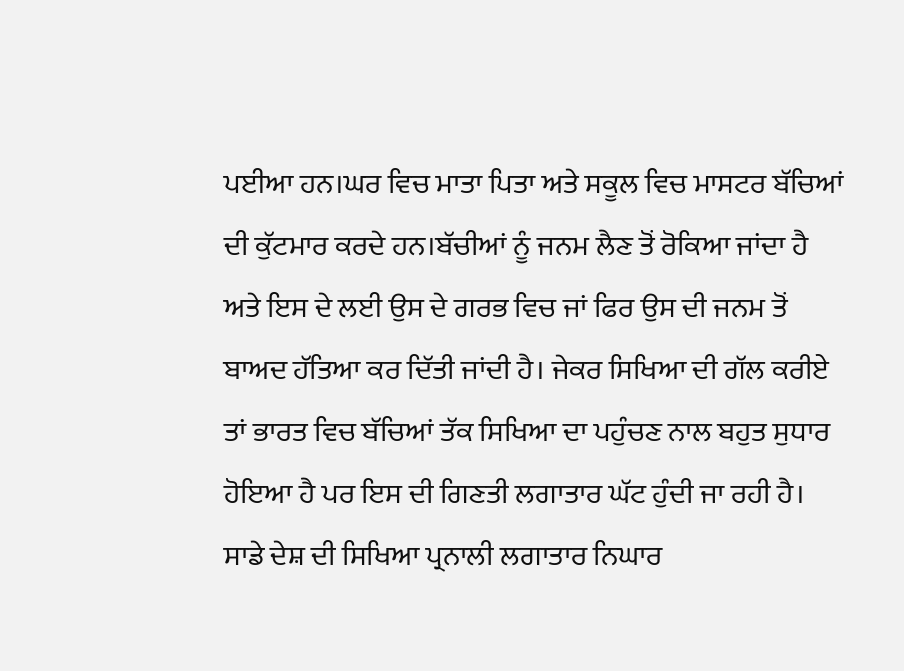ਪਈਆ ਹਨ।ਘਰ ਵਿਚ ਮਾਤਾ ਪਿਤਾ ਅਤੇ ਸਕੂਲ ਵਿਚ ਮਾਸਟਰ ਬੱਚਿਆਂ ਦੀ ਕੁੱਟਮਾਰ ਕਰਦੇ ਹਨ।ਬੱਚੀਆਂ ਨੂੰ ਜਨਮ ਲੈਣ ਤੋਂ ਰੋਕਿਆ ਜਾਂਦਾ ਹੈ ਅਤੇ ਇਸ ਦੇ ਲਈ ਉਸ ਦੇ ਗਰਭ ਵਿਚ ਜਾਂ ਫਿਰ ਉਸ ਦੀ ਜਨਮ ਤੋਂ ਬਾਅਦ ਹੱਤਿਆ ਕਰ ਦਿੱਤੀ ਜਾਂਦੀ ਹੈ। ਜੇਕਰ ਸਿਖਿਆ ਦੀ ਗੱਲ ਕਰੀਏ ਤਾਂ ਭਾਰਤ ਵਿਚ ਬੱਚਿਆਂ ਤੱਕ ਸਿਖਿਆ ਦਾ ਪਹੁੰਚਣ ਨਾਲ ਬਹੁਤ ਸੁਧਾਰ ਹੋਇਆ ਹੈ ਪਰ ਇਸ ਦੀ ਗਿਣਤੀ ਲਗਾਤਾਰ ਘੱਟ ਹੁੰਦੀ ਜਾ ਰਹੀ ਹੈ। ਸਾਡੇ ਦੇਸ਼ ਦੀ ਸਿਖਿਆ ਪ੍ਰਨਾਲੀ ਲਗਾਤਾਰ ਨਿਘਾਰ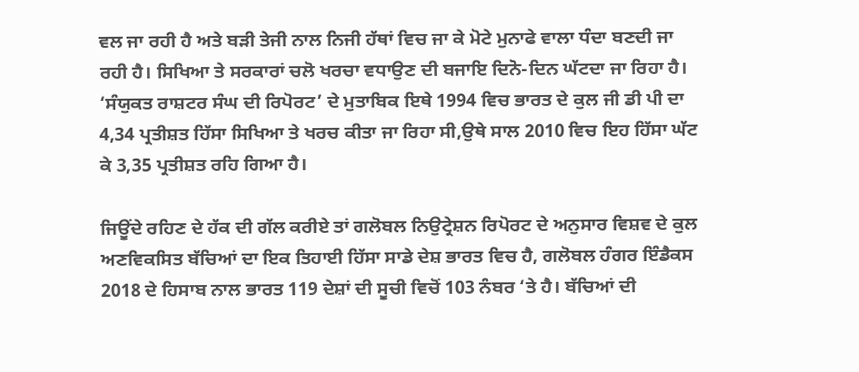ਵਲ ਜਾ ਰਹੀ ਹੈ ਅਤੇ ਬੜੀ ਤੇਜੀ ਨਾਲ ਨਿਜੀ ਹੱਥਾਂ ਵਿਚ ਜਾ ਕੇ ਮੋਟੇ ਮੁਨਾਫੇ ਵਾਲਾ ਧੰਦਾ ਬਣਦੀ ਜਾ ਰਹੀ ਹੈ। ਸਿਖਿਆ ਤੇ ਸਰਕਾਰਾਂ ਚਲੋ ਖਰਚਾ ਵਧਾਉਣ ਦੀ ਬਜਾਇ ਦਿਨੋ-ਦਿਨ ਘੱਟਦਾ ਜਾ ਰਿਹਾ ਹੈ। ‘ਸੰਯੁਕਤ ਰਾਸ਼ਟਰ ਸੰਘ ਦੀ ਰਿਪੋਰਟ’ ਦੇ ਮੁਤਾਬਿਕ ਇਥੇ 1994 ਵਿਚ ਭਾਰਤ ਦੇ ਕੁਲ ਜੀ ਡੀ ਪੀ ਦਾ 4,34 ਪ੍ਰਤੀਸ਼ਤ ਹਿੱਸਾ ਸਿਖਿਆ ਤੇ ਖਰਚ ਕੀਤਾ ਜਾ ਰਿਹਾ ਸੀ,ਉਥੇ ਸਾਲ 2010 ਵਿਚ ਇਹ ਹਿੱਸਾ ਘੱਟ ਕੇ 3,35 ਪ੍ਰਤੀਸ਼ਤ ਰਹਿ ਗਿਆ ਹੈ।

ਜਿਊਂਦੇ ਰਹਿਣ ਦੇ ਹੱਕ ਦੀ ਗੱਲ ਕਰੀਏ ਤਾਂ ਗਲੋਬਲ ਨਿਉਟ੍ਰੇਸ਼ਨ ਰਿਪੋਰਟ ਦੇ ਅਨੁਸਾਰ ਵਿਸ਼ਵ ਦੇ ਕੁਲ ਅਣਵਿਕਸਿਤ ਬੱਚਿਆਂ ਦਾ ਇਕ ਤਿਹਾਈ ਹਿੱਸਾ ਸਾਡੇ ਦੇਸ਼ ਭਾਰਤ ਵਿਚ ਹੈ, ਗਲੋਬਲ ਹੰਗਰ ਇੰਡੈਕਸ 2018 ਦੇ ਹਿਸਾਬ ਨਾਲ ਭਾਰਤ 119 ਦੇਸ਼ਾਂ ਦੀ ਸੂਚੀ ਵਿਚੋਂ 103 ਨੰਬਰ ‘ਤੇ ਹੈ। ਬੱਚਿਆਂ ਦੀ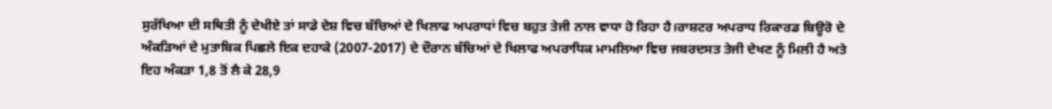ਸੁਰੱਖਿਆ ਦੀ ਸਥਿਤੀ ਨੂੰ ਦੇਖੀਏ ਤਾਂ ਸਾਡੇ ਦੇਸ਼ ਵਿਚ ਬੱਚਿਆਂ ਦੇ ਖਿਲਾਫ ਅਪਰਾਧਾਂ ਵਿਚ ਬਹੁਤ ਤੇਜੀ ਨਾਲ ਵਾਧਾ ਹੋ ਰਿਹਾ ਹੈ।ਰਾਸ਼ਟਰ ਅਪਰਾਧ ਰਿਕਾਰਡ ਬਿਊਰੋ ਦੇ ਅੰਕੜਿਆਂ ਦੇ ਮੁਤਾਬਿਕ ਪਿਛਲੇ ਇਕ ਦਹਾਕੇ (2007-2017) ਦੇ ਦੌਰਾਨ ਬੱਚਿਆਂ ਦੇ ਖਿਲਾਫ ਅਪਰਾਧਿਕ ਮਾਮਲਿਆ ਵਿਚ ਜਬਰਦਸਤ ਤੇਜੀ ਦੇਖਣ ਨੂੰ ਮਿਲੀ ਹੈ ਅਤੇ ਇਹ ਅੰਕੜਾ 1,8 ਤੋਂ ਲੈ ਕੇ 28,9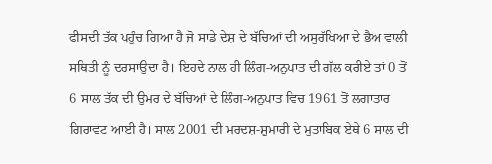ਫੀਸਦੀ ਤੱਕ ਪਹੁੰਚ ਗਿਆ ਹੈ ਜੋ ਸਾਡੇ ਦੇਸ਼ ਦੇ ਬੱਚਿਆਂ ਦੀ ਅਸੁਰੱਖਿਆ ਦੇ ਭੈਅ ਵਾਲੀ ਸਥਿਤੀ ਨੂੰ ਦਰਸਾਉਦਾ ਹੈ। ਇਹਦੇ ਨਾਲ ਹੀ ਲਿੰਗ-ਅਨੁਪਾਤ ਦੀ ਗੱਲ ਕਰੀਏ ਤਾਂ 0 ਤੋਂ 6 ਸਾਲ ਤੱਕ ਦੀ ਉਮਰ ਦੇ ਬੱਚਿਆਂ ਦੇ ਲਿੰਗ-ਅਨੁਪਾਤ ਵਿਚ 1961 ਤੋਂ ਲਗਾਤਾਰ ਗਿਰਾਵਟ ਆਈ ਹੈ। ਸਾਲ 2001 ਦੀ ਮਰਦਸ਼-ਸ਼ੁਮਾਰੀ ਦੇ ਮੁਤਾਬਿਕ ਏਥੇ 6 ਸਾਲ ਦੀ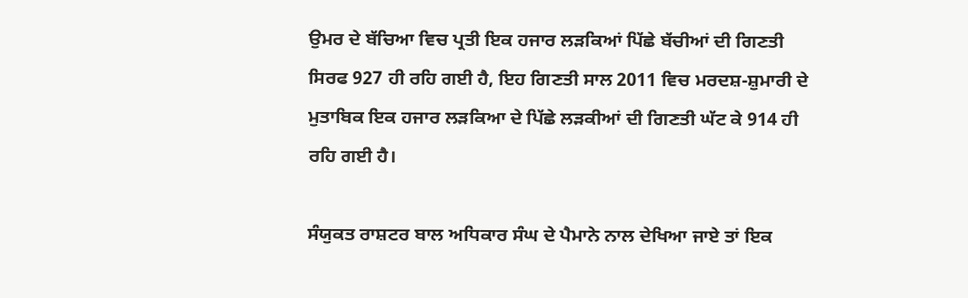ਉਮਰ ਦੇ ਬੱਚਿਆ ਵਿਚ ਪ੍ਰਤੀ ਇਕ ਹਜਾਰ ਲੜਕਿਆਂ ਪਿੱਛੇ ਬੱਚੀਆਂ ਦੀ ਗਿਣਤੀ ਸਿਰਫ 927 ਹੀ ਰਹਿ ਗਈ ਹੈ, ਇਹ ਗਿਣਤੀ ਸਾਲ 2011 ਵਿਚ ਮਰਦਸ਼-ਸ਼ੁਮਾਰੀ ਦੇ ਮੁਤਾਬਿਕ ਇਕ ਹਜਾਰ ਲੜਕਿਆ ਦੇ ਪਿੱਛੇ ਲੜਕੀਆਂ ਦੀ ਗਿਣਤੀ ਘੱਟ ਕੇ 914 ਹੀ ਰਹਿ ਗਈ ਹੈ।

ਸੰਯੁਕਤ ਰਾਸ਼ਟਰ ਬਾਲ ਅਧਿਕਾਰ ਸੰਘ ਦੇ ਪੈਮਾਨੇ ਨਾਲ ਦੇਖਿਆ ਜਾਏ ਤਾਂ ਇਕ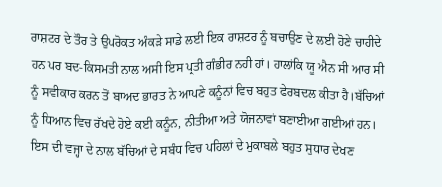ਰਾਸ਼ਟਰ ਦੇ ਤੌਰ ਤੇ ਉਪਰੋਕਤ ਅੰਕੜੇ ਸਾਡੇ ਲਈ ਇਕ ਰਾਸ਼ਟਰ ਨੂੰ ਬਚਾਉਣ ਦੇ ਲਈ ਹੋਣੇ ਚਾਹੀਦੇ ਹਨ ਪਰ ਬਦ-ਕਿਸਮਤੀ ਨਾਲ ਅਸੀ ਇਸ ਪ੍ਰਤੀ ਗੰਭੀਰ ਨਹੀ ਹਾਂ। ਹਾਲਾਂਕਿ ਯੂ ਐਨ ਸੀ ਆਰ ਸੀ ਨੂੰ ਸਵੀਕਾਰ ਕਰਨ ਤੋਂ ਬਾਅਦ ਭਾਰਤ ਨੇ ਆਪਣੇ ਕਨੂੰਨਾਂ ਵਿਚ ਬਹੁਤ ਫੇਰਬਦਲ ਕੀਤਾ ਹੈ।ਬੱਚਿਆਂ ਨੂੰ ਧਿਆਨ ਵਿਚ ਰੱਖਦੇ ਹੋਏ ਕਈ ਕਨੂੰਨ, ਨੀਤੀਆ ਅਤੇ ਯੋਜਨਾਵਾਂ ਬਣਾਈਆ ਗਈਆਂ ਹਨ। ਇਸ ਦੀ ਵਜ੍ਹਾ ਦੇ ਨਾਲ ਬੱਚਿਆਂ ਦੇ ਸਬੰਧ ਵਿਚ ਪਹਿਲਾਂ ਦੇ ਮੁਕਾਬਲੇ ਬਹੁਤ ਸੁਧਾਰ ਦੇਖਣ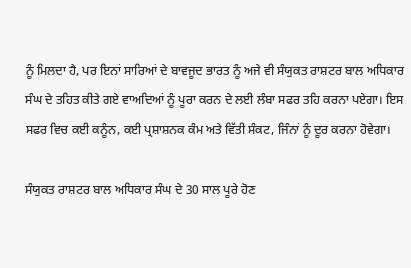ਨੂੰ ਮਿਲਦਾ ਹੈ, ਪਰ ਇਨਾਂ ਸਾਰਿਆਂ ਦੇ ਬਾਵਜੂਦ ਭਾਰਤ ਨੂੰ ਅਜੇ ਵੀ ਸੰਯੁਕਤ ਰਾਸ਼ਟਰ ਬਾਲ ਅਧਿਕਾਰ ਸੰਘ ਦੇ ਤਹਿਤ ਕੀਤੇ ਗਏ ਵਾਅਦਿਆਂ ਨੂੰ ਪੂਰਾ ਕਰਨ ਦੇ ਲਈ ਲੰਬਾ ਸਫਰ ਤਹਿ ਕਰਨਾ ਪਏਗਾ। ਇਸ ਸਫਰ ਵਿਚ ਕਈ ਕਨੂੰਨ, ਕਈ ਪ੍ਰਸ਼ਾਸ਼ਨਕ ਕੰਮ ਅਤੇ ਵਿੱਤੀ ਸੰਕਟ, ਜਿੰਨਾਂ ਨੂੰ ਦੂਰ ਕਰਨਾ ਹੋਵੇਗਾ।

ਸੰਯੁਕਤ ਰਾਸ਼ਟਰ ਬਾਲ ਅਧਿਕਾਰ ਸੰਘ ਦੇ 30 ਸਾਲ ਪੂਰੇ ਹੋਣ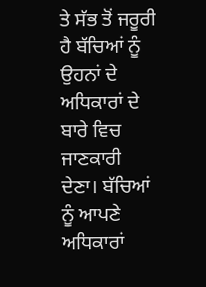ਤੇ ਸੱਭ ਤੋਂ ਜਰੂਰੀ ਹੈ ਬੱਚਿਆਂ ਨੂੰ ਉਹਨਾਂ ਦੇ ਅਧਿਕਾਰਾਂ ਦੇ ਬਾਰੇ ਵਿਚ ਜਾਣਕਾਰੀ ਦੇਣਾ। ਬੱਚਿਆਂ ਨੂੰ ਆਪਣੇ ਅਧਿਕਾਰਾਂ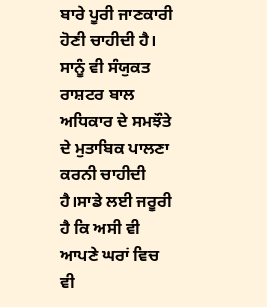ਬਾਰੇ ਪੂਰੀ ਜਾਣਕਾਰੀ ਹੋਣੀ ਚਾਹੀਦੀ ਹੈ। ਸਾਨੂੰ ਵੀ ਸੰਯੁਕਤ ਰਾਸ਼ਟਰ ਬਾਲ ਅਧਿਕਾਰ ਦੇ ਸਮਝੌਤੇ ਦੇ ਮੁਤਾਬਿਕ ਪਾਲਣਾ ਕਰਨੀ ਚਾਹੀਦੀ ਹੈ।ਸਾਡੇ ਲਈ ਜਰੂਰੀ ਹੈ ਕਿ ਅਸੀ ਵੀ ਆਪਣੇ ਘਰਾਂ ਵਿਚ ਵੀ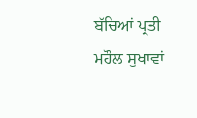ਬੱਚਿਆਂ ਪ੍ਰਤੀ ਮਹੌਲ ਸੁਖਾਵਾਂ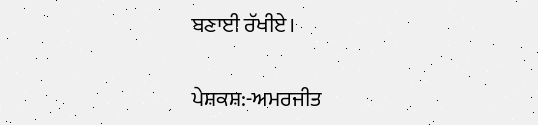ਬਣਾਈ ਰੱਖੀਏ।

ਪੇਸ਼ਕਸ਼:-ਅਮਰਜੀਤ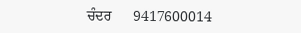ਚੰਦਰ      9417600014